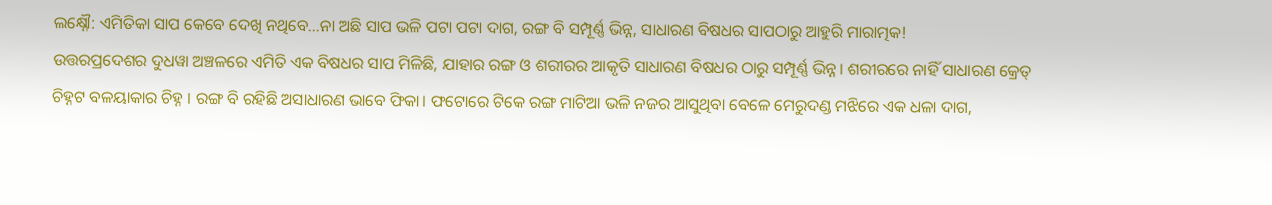ଲକ୍ଷ୍ନୌ: ଏମିତିକା ସାପ କେବେ ଦେଖି ନଥିବେ…ନା ଅଛି ସାପ ଭଳି ପଟା ପଟା ଦାଗ, ରଙ୍ଗ ବି ସମ୍ପୂର୍ଣ୍ଣ ଭିନ୍ନ, ସାଧାରଣ ବିଷଧର ସାପଠାରୁ ଆହୁରି ମାରାତ୍ମକ!
ଉତ୍ତରପ୍ରଦେଶର ଦୁଧୱା ଅଞ୍ଚଳରେ ଏମିତି ଏକ ବିଷଧର ସାପ ମିଳିଛି, ଯାହାର ରଙ୍ଗ ଓ ଶରୀରର ଆକୃତି ସାଧାରଣ ବିଷଧର ଠାରୁ ସମ୍ପୂର୍ଣ୍ଣ ଭିନ୍ନ। ଶରୀରରେ ନାହିଁ ସାଧାରଣ କ୍ରେତ୍ ଚିହ୍ନଟ ବଳୟାକାର ଚିହ୍ନ । ରଙ୍ଗ ବି ରହିଛି ଅସାଧାରଣ ଭାବେ ଫିକା। ଫଟୋରେ ଟିକେ ରଙ୍ଗ ମାଟିଆ ଭଳି ନଜର ଆସୁଥିବା ବେଳେ ମେରୁଦଣ୍ଡ ମଝିରେ ଏକ ଧଳା ଦାଗ,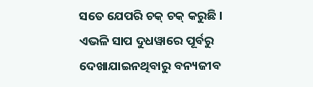ସତେ ଯେପରି ଚକ୍ ଚକ୍ କରୁଛି । ଏଭଳି ସାପ ଦୁଧୱାରେ ପୂର୍ବରୁ ଦେଖାଯାଇନଥିବାରୁ ବନ୍ୟଜୀବ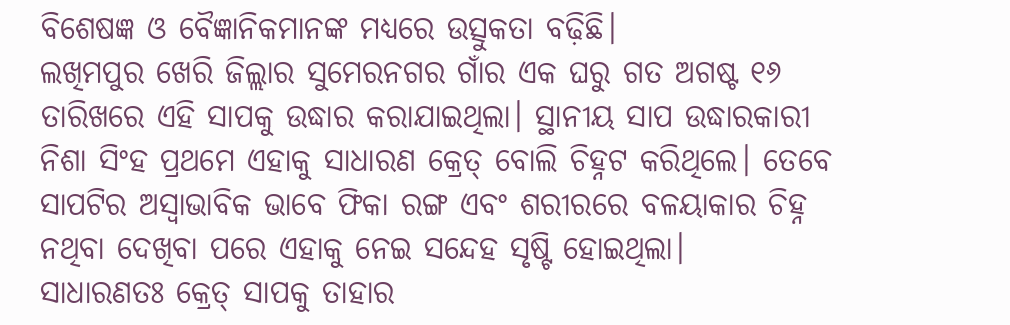ବିଶେଷଜ୍ଞ ଓ ବୈଜ୍ଞାନିକମାନଙ୍କ ମଧ୍ୟରେ ଉତ୍ସୁକତା ବଢ଼ିଛି।
ଲଖିମପୁର ଖେରି ଜିଲ୍ଲାର ସୁମେରନଗର ଗାଁର ଏକ ଘରୁ ଗତ ଅଗଷ୍ଟ ୧୬ ତାରିଖରେ ଏହି ସାପକୁ ଉଦ୍ଧାର କରାଯାଇଥିଲା। ସ୍ଥାନୀୟ ସାପ ଉଦ୍ଧାରକାରୀ ନିଶା ସିଂହ ପ୍ରଥମେ ଏହାକୁ ସାଧାରଣ କ୍ରେତ୍ ବୋଲି ଚିହ୍ନଟ କରିଥିଲେ। ତେବେ ସାପଟିର ଅସ୍ୱାଭାବିକ ଭାବେ ଫିକା ରଙ୍ଗ ଏବଂ ଶରୀରରେ ବଳୟାକାର ଚିହ୍ନ ନଥିବା ଦେଖିବା ପରେ ଏହାକୁ ନେଇ ସନ୍ଦେହ ସୃଷ୍ଟି ହୋଇଥିଲା।
ସାଧାରଣତଃ କ୍ରେତ୍ ସାପକୁ ତାହାର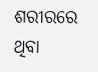ଶରୀରରେ ଥିବା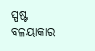ସ୍ପଷ୍ଟ ବଳୟାକାର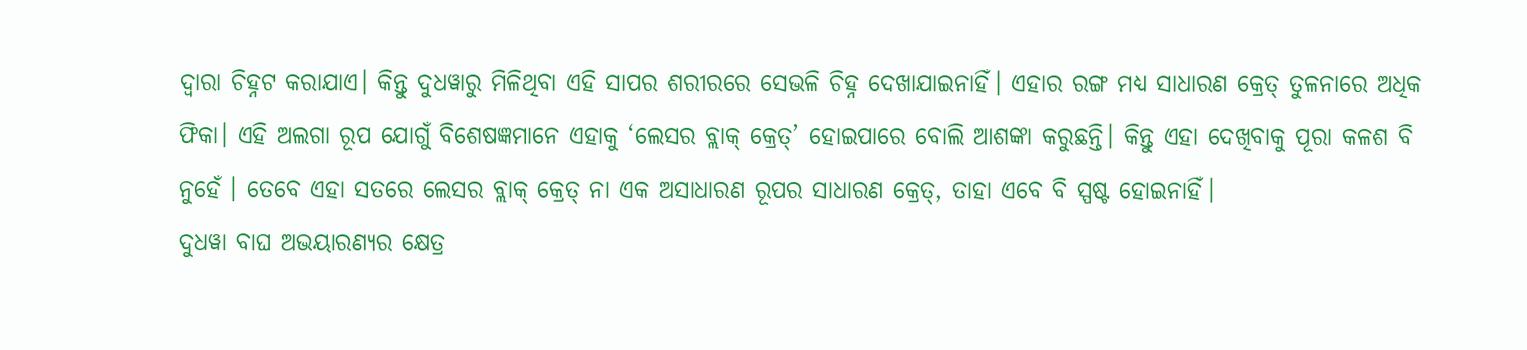ଦ୍ୱାରା ଚିହ୍ନଟ କରାଯାଏ। କିନ୍ତୁ ଦୁଧୱାରୁ ମିଳିଥିବା ଏହି ସାପର ଶରୀରରେ ସେଭଳି ଚିହ୍ନ ଦେଖାଯାଇନାହିଁ। ଏହାର ରଙ୍ଗ ମଧ୍ୟ ସାଧାରଣ କ୍ରେତ୍ ତୁଳନାରେ ଅଧିକ ଫିକା। ଏହି ଅଲଗା ରୂପ ଯୋଗୁଁ ବିଶେଷଜ୍ଞମାନେ ଏହାକୁ ‘ଲେସର ବ୍ଲାକ୍ କ୍ରେତ୍’ ହୋଇପାରେ ବୋଲି ଆଶଙ୍କା କରୁଛନ୍ତି। କିନ୍ତୁ ଏହା ଦେଖିବାକୁ ପୂରା କଳଶ ବି ନୁହେଁ । ତେବେ ଏହା ସତରେ ଲେସର ବ୍ଲାକ୍ କ୍ରେତ୍ ନା ଏକ ଅସାଧାରଣ ରୂପର ସାଧାରଣ କ୍ରେତ୍, ତାହା ଏବେ ବି ସ୍ପଷ୍ଟ ହୋଇନାହିଁ।
ଦୁଧୱା ବାଘ ଅଭୟାରଣ୍ୟର କ୍ଷେତ୍ର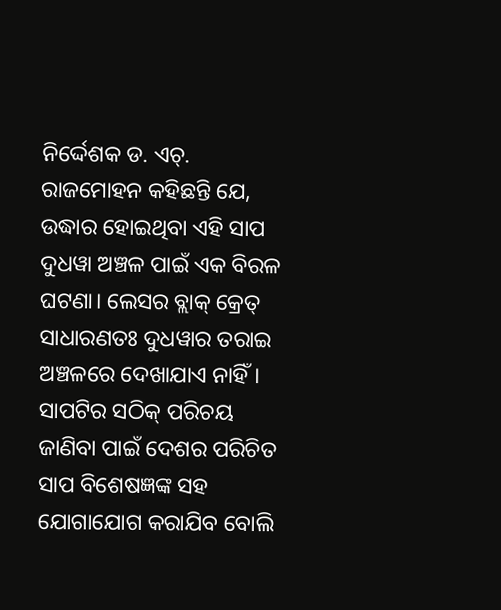ନିର୍ଦ୍ଦେଶକ ଡ. ଏଚ୍. ରାଜମୋହନ କହିଛନ୍ତି ଯେ, ଉଦ୍ଧାର ହୋଇଥିବା ଏହି ସାପ ଦୁଧୱା ଅଞ୍ଚଳ ପାଇଁ ଏକ ବିରଳ ଘଟଣା। ଲେସର ବ୍ଲାକ୍ କ୍ରେତ୍ ସାଧାରଣତଃ ଦୁଧୱାର ତରାଇ ଅଞ୍ଚଳରେ ଦେଖାଯାଏ ନାହିଁ। ସାପଟିର ସଠିକ୍ ପରିଚୟ ଜାଣିବା ପାଇଁ ଦେଶର ପରିଚିତ ସାପ ବିଶେଷଜ୍ଞଙ୍କ ସହ ଯୋଗାଯୋଗ କରାଯିବ ବୋଲି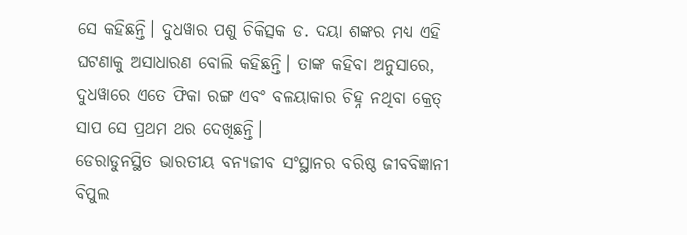ସେ କହିଛନ୍ତି। ଦୁଧୱାର ପଶୁ ଚିକିତ୍ସକ ଡ. ଦୟା ଶଙ୍କର ମଧ୍ୟ ଏହି ଘଟଣାକୁ ଅସାଧାରଣ ବୋଲି କହିଛନ୍ତି। ତାଙ୍କ କହିବା ଅନୁସାରେ, ଦୁଧୱାରେ ଏତେ ଫିକା ରଙ୍ଗ ଏବଂ ବଳୟାକାର ଚିହ୍ନ ନଥିବା କ୍ରେତ୍ ସାପ ସେ ପ୍ରଥମ ଥର ଦେଖିଛନ୍ତି।
ଡେରାଡୁନସ୍ଥିତ ଭାରତୀୟ ବନ୍ୟଜୀବ ସଂସ୍ଥାନର ବରିଷ୍ଠ ଜୀବବିଜ୍ଞାନୀ ବିପୁଲ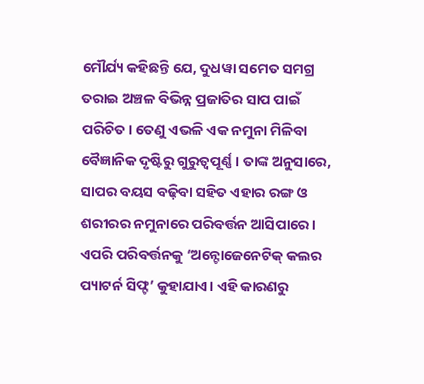ମୌର୍ଯ୍ୟ କହିଛନ୍ତି ଯେ, ଦୁଧୱା ସମେତ ସମଗ୍ର ତରାଇ ଅଞ୍ଚଳ ବିଭିନ୍ନ ପ୍ରଜାତିର ସାପ ପାଇଁ ପରିଚିତ। ତେଣୁ ଏଭଳି ଏକ ନମୁନା ମିଳିବା ବୈଜ୍ଞାନିକ ଦୃଷ୍ଟିରୁ ଗୁରୁତ୍ୱପୂର୍ଣ୍ଣ। ତାଙ୍କ ଅନୁସାରେ, ସାପର ବୟସ ବଢ଼ିବା ସହିତ ଏହାର ରଙ୍ଗ ଓ ଶରୀରର ନମୁନାରେ ପରିବର୍ତ୍ତନ ଆସିପାରେ। ଏପରି ପରିବର୍ତ୍ତନକୁ ‘ଅନ୍ଟୋଜେନେଟିକ୍ କଲର ପ୍ୟାଟର୍ନ ସିଫ୍ଟ’ କୁହାଯାଏ। ଏହି କାରଣରୁ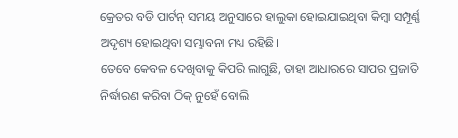କ୍ରେତର ବଡି ପାର୍ଟନ୍ ସମୟ ଅନୁସାରେ ହାଲୁକା ହୋଇଯାଇଥିବା କିମ୍ବା ସମ୍ପୂର୍ଣ୍ଣ ଅଦୃଶ୍ୟ ହୋଇଥିବା ସମ୍ଭାବନା ମଧ୍ୟ ରହିଛି।
ତେବେ କେବଳ ଦେଖିବାକୁ କିପରି ଲାଗୁଛି, ତାହା ଆଧାରରେ ସାପର ପ୍ରଜାତି ନିର୍ଦ୍ଧାରଣ କରିବା ଠିକ୍ ନୁହେଁ ବୋଲି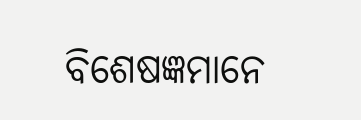ବିଶେଷଜ୍ଞମାନେ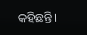କହିଛନ୍ତି।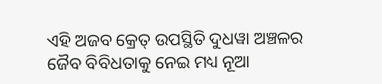ଏହି ଅଜବ କ୍ରେତ୍ ଉପସ୍ଥିତି ଦୁଧୱା ଅଞ୍ଚଳର ଜୈବ ବିବିଧତାକୁ ନେଇ ମଧ୍ୟ ନୂଆ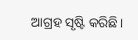ଆଗ୍ରହ ସୃଷ୍ଟି କରିଛି।